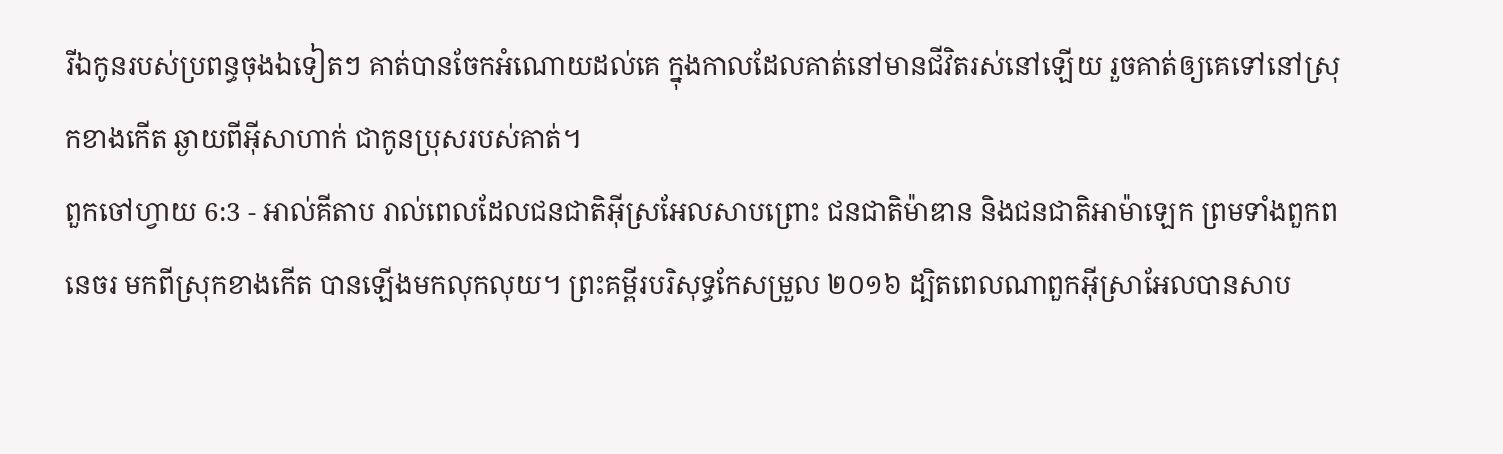រីឯកូនរបស់ប្រពន្ធចុងឯទៀតៗ គាត់បានចែកអំណោយដល់គេ ក្នុងកាលដែលគាត់នៅមានជីវិតរស់នៅឡើយ រួចគាត់ឲ្យគេទៅនៅស្រុកខាងកើត ឆ្ងាយពីអ៊ីសាហាក់ ជាកូនប្រុសរបស់គាត់។
ពួកចៅហ្វាយ 6:3 - អាល់គីតាប រាល់ពេលដែលជនជាតិអ៊ីស្រអែលសាបព្រោះ ជនជាតិម៉ាឌាន និងជនជាតិអាម៉ាឡេក ព្រមទាំងពួកពនេចរ មកពីស្រុកខាងកើត បានឡើងមកលុកលុយ។ ព្រះគម្ពីរបរិសុទ្ធកែសម្រួល ២០១៦ ដ្បិតពេលណាពួកអ៊ីស្រាអែលបានសាប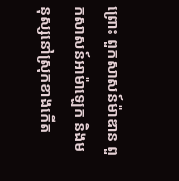ព្រោះ ពួកសាសន៍ម៉ាឌាន ពួកសាសន៍អាម៉ាឡេក និងមនុស្សនៅស្រុកខាងកើត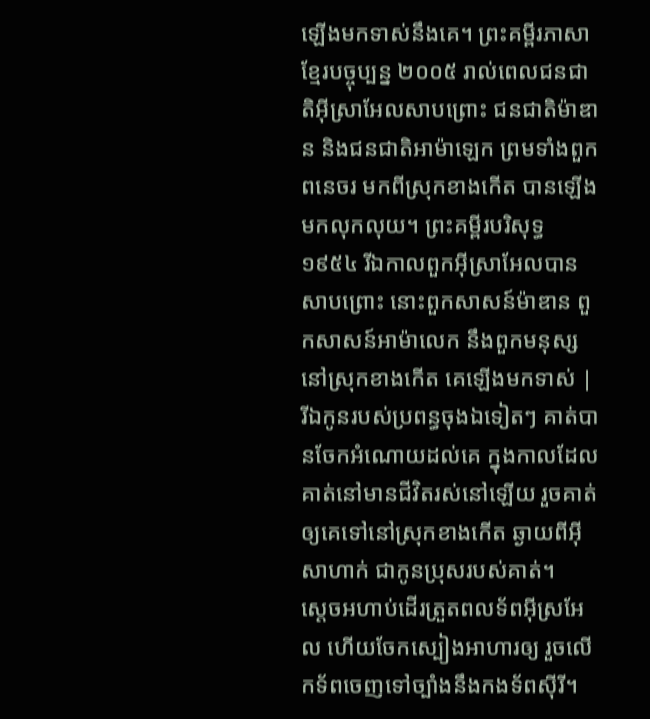ឡើងមកទាស់នឹងគេ។ ព្រះគម្ពីរភាសាខ្មែរបច្ចុប្បន្ន ២០០៥ រាល់ពេលជនជាតិអ៊ីស្រាអែលសាបព្រោះ ជនជាតិម៉ាឌាន និងជនជាតិអាម៉ាឡេក ព្រមទាំងពួកពនេចរ មកពីស្រុកខាងកើត បានឡើងមកលុកលុយ។ ព្រះគម្ពីរបរិសុទ្ធ ១៩៥៤ រីឯកាលពួកអ៊ីស្រាអែលបានសាបព្រោះ នោះពួកសាសន៍ម៉ាឌាន ពួកសាសន៍អាម៉ាលេក នឹងពួកមនុស្សនៅស្រុកខាងកើត គេឡើងមកទាស់ |
រីឯកូនរបស់ប្រពន្ធចុងឯទៀតៗ គាត់បានចែកអំណោយដល់គេ ក្នុងកាលដែលគាត់នៅមានជីវិតរស់នៅឡើយ រួចគាត់ឲ្យគេទៅនៅស្រុកខាងកើត ឆ្ងាយពីអ៊ីសាហាក់ ជាកូនប្រុសរបស់គាត់។
ស្តេចអហាប់ដើរត្រួតពលទ័ពអ៊ីស្រអែល ហើយចែកស្បៀងអាហារឲ្យ រួចលើកទ័ពចេញទៅច្បាំងនឹងកងទ័ពស៊ីរី។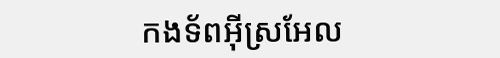កងទ័ពអ៊ីស្រអែល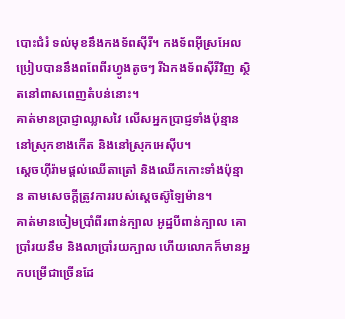បោះជំរំ ទល់មុខនឹងកងទ័ពស៊ីរី។ កងទ័ពអ៊ីស្រអែលប្រៀបបាននឹងពពែពីរហ្វូងតូចៗ រីឯកងទ័ពស៊ីរីវិញ ស្ថិតនៅពាសពេញតំបន់នោះ។
គាត់មានប្រាជ្ញាឈ្លាសវៃ លើសអ្នកប្រាជ្ញទាំងប៉ុន្មាននៅស្រុកខាងកើត និងនៅស្រុកអេស៊ីប។
ស្តេចហ៊ីរ៉ាមផ្តល់ឈើតាត្រៅ និងឈើកកោះទាំងប៉ុន្មាន តាមសេចក្តីត្រូវការរបស់ស្តេចស៊ូឡៃម៉ាន។
គាត់មានចៀមប្រាំពីរពាន់ក្បាល អូដ្ឋបីពាន់ក្បាល គោប្រាំរយនឹម និងលាប្រាំរយក្បាល ហើយលោកក៏មានអ្នកបម្រើជាច្រើនដែ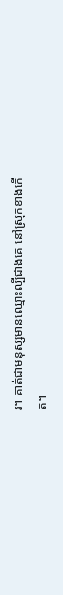រ។ គាត់ជាមនុស្សមានឈ្មោះល្បីជាងគេ នៅស្រុកខាងកើត។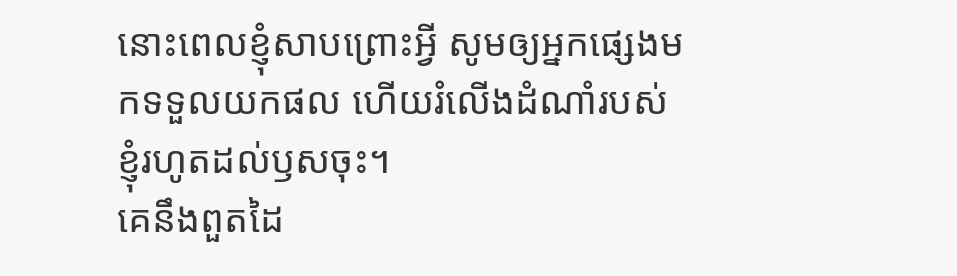នោះពេលខ្ញុំសាបព្រោះអ្វី សូមឲ្យអ្នកផ្សេងមកទទួលយកផល ហើយរំលើងដំណាំរបស់ខ្ញុំរហូតដល់ឫសចុះ។
គេនឹងពួតដៃ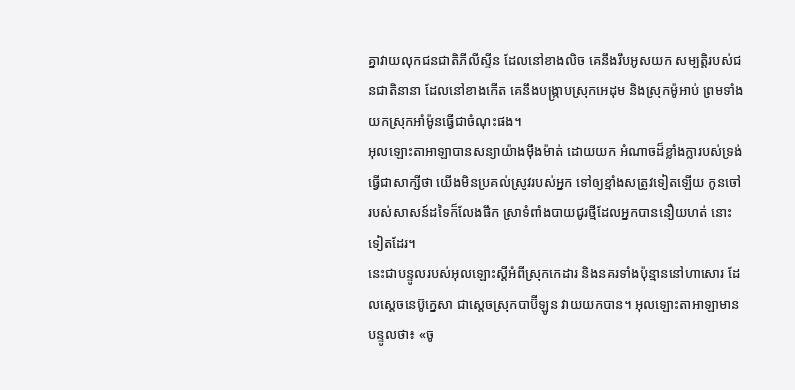គ្នាវាយលុកជនជាតិភីលីស្ទីន ដែលនៅខាងលិច គេនឹងរឹបអូសយក សម្បត្តិរបស់ជនជាតិនានា ដែលនៅខាងកើត គេនឹងបង្ក្រាបស្រុកអេដុម និងស្រុកម៉ូអាប់ ព្រមទាំងយកស្រុកអាំម៉ូនធ្វើជាចំណុះផង។
អុលឡោះតាអាឡាបានសន្យាយ៉ាងម៉ឹងម៉ាត់ ដោយយក អំណាចដ៏ខ្លាំងក្លារបស់ទ្រង់ធ្វើជាសាក្សីថា យើងមិនប្រគល់ស្រូវរបស់អ្នក ទៅឲ្យខ្មាំងសត្រូវទៀតឡើយ កូនចៅរបស់សាសន៍ដទៃក៏លែងផឹក ស្រាទំពាំងបាយជូរថ្មីដែលអ្នកបាននឿយហត់ នោះទៀតដែរ។
នេះជាបន្ទូលរបស់អុលឡោះស្ដីអំពីស្រុកកេដារ និងនគរទាំងប៉ុន្មាននៅហាសោរ ដែលស្តេចនេប៊ូក្នេសា ជាស្ដេចស្រុកបាប៊ីឡូន វាយយកបាន។ អុលឡោះតាអាឡាមានបន្ទូលថា៖ «ចូ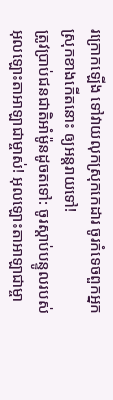រក្រោកឡើង ទៅវាយលុកស្រុកកេដារ ចូរកំទេចពួកអ្នកស្រុកខាងកើតនោះ ឲ្យអន្តរាយទៅ!
ត្រូវប្រាប់ជនជាតិអាំម៉ូនដូចតទៅ: ចូរស្ដាប់បន្ទូលរបស់អុលឡោះតាអាឡាជាម្ចាស់! អុលឡោះតាអាឡាជាម្ចា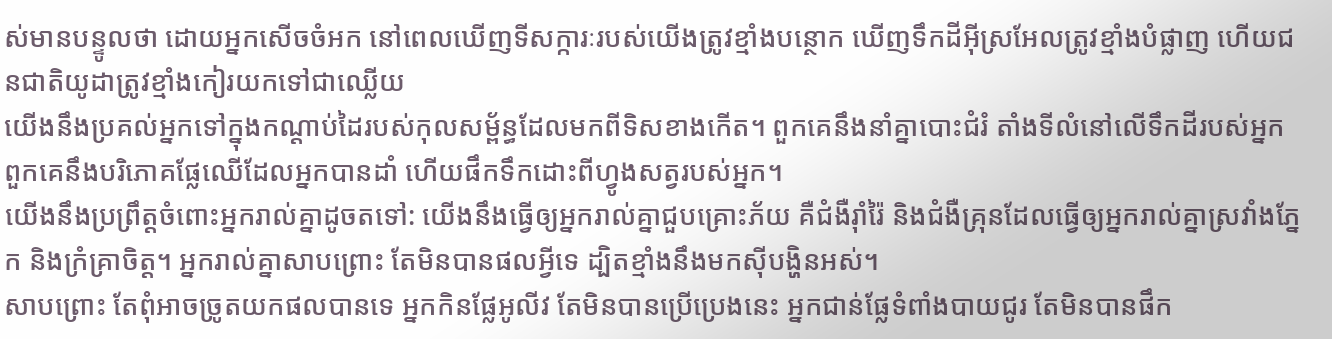ស់មានបន្ទូលថា ដោយអ្នកសើចចំអក នៅពេលឃើញទីសក្ការៈរបស់យើងត្រូវខ្មាំងបន្ថោក ឃើញទឹកដីអ៊ីស្រអែលត្រូវខ្មាំងបំផ្លាញ ហើយជនជាតិយូដាត្រូវខ្មាំងកៀរយកទៅជាឈ្លើយ
យើងនឹងប្រគល់អ្នកទៅក្នុងកណ្ដាប់ដៃរបស់កុលសម្ព័ន្ធដែលមកពីទិសខាងកើត។ ពួកគេនឹងនាំគ្នាបោះជំរំ តាំងទីលំនៅលើទឹកដីរបស់អ្នក ពួកគេនឹងបរិភោគផ្លែឈើដែលអ្នកបានដាំ ហើយផឹកទឹកដោះពីហ្វូងសត្វរបស់អ្នក។
យើងនឹងប្រព្រឹត្តចំពោះអ្នករាល់គ្នាដូចតទៅ: យើងនឹងធ្វើឲ្យអ្នករាល់គ្នាជួបគ្រោះភ័យ គឺជំងឺរ៉ាំរ៉ៃ និងជំងឺគ្រុនដែលធ្វើឲ្យអ្នករាល់គ្នាស្រវាំងភ្នែក និងក្រំគ្រាចិត្ត។ អ្នករាល់គ្នាសាបព្រោះ តែមិនបានផលអ្វីទេ ដ្បិតខ្មាំងនឹងមកស៊ីបង្ហិនអស់។
សាបព្រោះ តែពុំអាចច្រូតយកផលបានទេ អ្នកកិនផ្លែអូលីវ តែមិនបានប្រើប្រេងនេះ អ្នកជាន់ផ្លែទំពាំងបាយជូរ តែមិនបានផឹក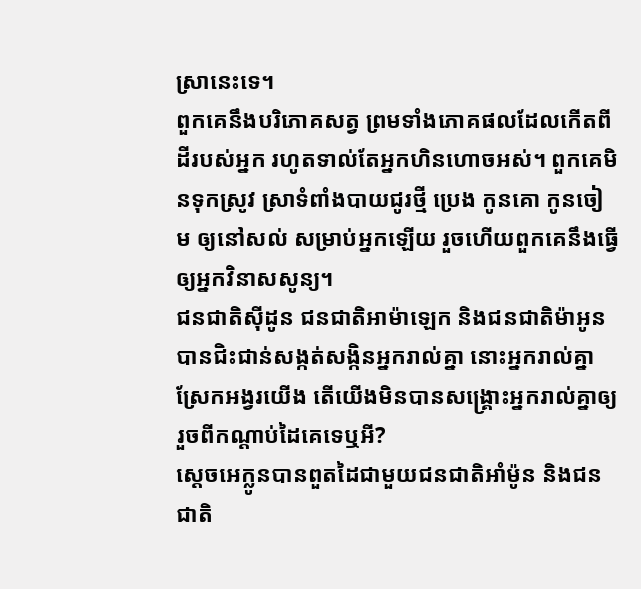ស្រានេះទេ។
ពួកគេនឹងបរិភោគសត្វ ព្រមទាំងភោគផលដែលកើតពីដីរបស់អ្នក រហូតទាល់តែអ្នកហិនហោចអស់។ ពួកគេមិនទុកស្រូវ ស្រាទំពាំងបាយជូរថ្មី ប្រេង កូនគោ កូនចៀម ឲ្យនៅសល់ សម្រាប់អ្នកឡើយ រួចហើយពួកគេនឹងធ្វើឲ្យអ្នកវិនាសសូន្យ។
ជនជាតិស៊ីដូន ជនជាតិអាម៉ាឡេក និងជនជាតិម៉ាអូន បានជិះជាន់សង្កត់សង្កិនអ្នករាល់គ្នា នោះអ្នករាល់គ្នាស្រែកអង្វរយើង តើយើងមិនបានសង្គ្រោះអ្នករាល់គ្នាឲ្យរួចពីកណ្តាប់ដៃគេទេឬអី?
ស្តេចអេក្លូនបានពួតដៃជាមួយជនជាតិអាំម៉ូន និងជនជាតិ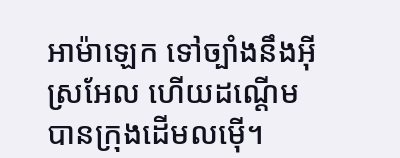អាម៉ាឡេក ទៅច្បាំងនឹងអ៊ីស្រអែល ហើយដណ្តើមបានក្រុងដើមលម៉ើ។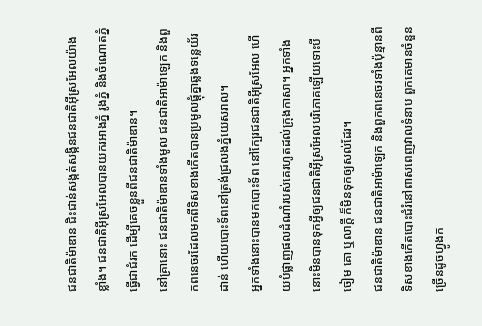ជនជាតិម៉ាឌាន ជិះជាន់សង្កត់សង្កិនជនជាតិអ៊ីស្រអែលយ៉ាងខ្លាំង។ ជនជាតិអ៊ីស្រអែលបានយករអាងភ្នំ រូងភ្នំ និងចំណោតភ្នំធ្វើជាជំរក ដើម្បីគេចខ្លួនពីជនជាតិម៉ាឌាន។
នៅគ្រានោះ ជនជាតិម៉ាឌានទាំងមូល ជនជាតិអាម៉ាឡេក និងពួកពនេចរដែលមកពីទិសខាងកើតបានប្រមូលផ្តុំគ្នាឆ្លងទន្លេយ័រដាន់ ហើយបោះទ័ពនៅត្រង់ជ្រលងភ្នំយេសរាល។
អ្នកទាំងនោះបានមកបោះទ័ព នៅក្បែរជនជាតិអ៊ីស្រអែល ហើយបំផ្លាញផលដំណាំរបស់គេរហូតដល់ក្រុងកាសា។ អ្នកទាំងនោះមិនបានទុកអ្វីឲ្យជនជាតិអ៊ីស្រអែលបរិភោគឡើយទោះបីចៀម គោ ឬលាក្តី ក៏មិនទុកឲ្យសល់ដែរ។
ជនជាតិម៉ាឌាន ជនជាតិអាម៉ាឡេក និងពួកពនេចរទាំងប៉ុន្មានពីទិសខាងកើតបោះជំរំនៅពាសពេញវាលទំនាប ពួកគេមានចំនួនច្រើនដូចហ្វូងក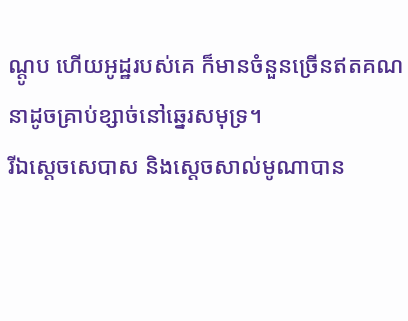ណ្ដូប ហើយអូដ្ឋរបស់គេ ក៏មានចំនួនច្រើនឥតគណនាដូចគ្រាប់ខ្សាច់នៅឆ្នេរសមុទ្រ។
រីឯស្តេចសេបាស និងស្តេចសាល់មូណាបាន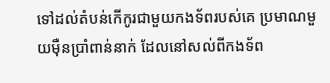ទៅដល់តំបន់កើកូរជាមួយកងទ័ពរបស់គេ ប្រមាណមួយម៉ឺនប្រាំពាន់នាក់ ដែលនៅសល់ពីកងទ័ព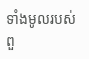ទាំងមូលរបស់ពួ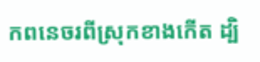កពនេចរពីស្រុកខាងកើត ដ្បិ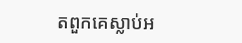តពួកគេស្លាប់អ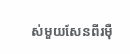ស់មួយសែនពីរម៉ឺ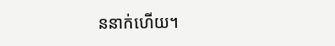ននាក់ហើយ។